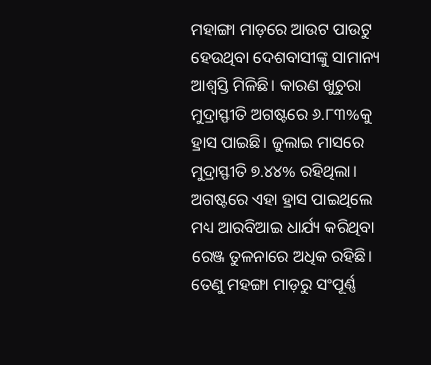ମହାଙ୍ଗା ମାଡ଼ରେ ଆଉଟ ପାଉଟୁ ହେଉଥିବା ଦେଶବାସୀଙ୍କୁ ସାମାନ୍ୟ ଆଶ୍ୱସ୍ତି ମିଳିଛି। କାରଣ ଖୁଚୁରା ମୁଦ୍ରାସ୍ଫୀତି ଅଗଷ୍ଟରେ ୬.୮୩%କୁ ହ୍ରାସ ପାଇଛି। ଜୁଲାଇ ମାସରେ ମୁଦ୍ରାସ୍ଫୀତି ୭.୪୪% ରହିଥିଲା।
ଅଗଷ୍ଟରେ ଏହା ହ୍ରାସ ପାଇଥିଲେ ମଧ୍ୟ ଆରବିଆଇ ଧାର୍ଯ୍ୟ କରିଥିବା ରେଞ୍ଜ ତୁଳନାରେ ଅଧିକ ରହିଛି। ତେଣୁ ମହଙ୍ଗା ମାଡ଼ରୁ ସଂପୂର୍ଣ୍ଣ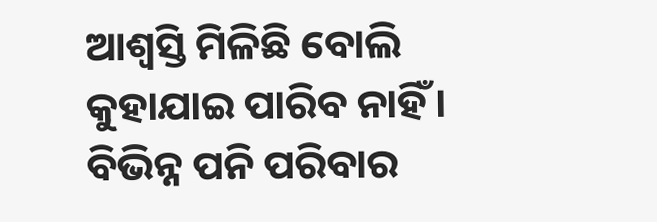ଆଶ୍ୱସ୍ତି ମିଳିଛି ବୋଲି କୁହାଯାଇ ପାରିବ ନାହିଁ।
ବିଭିନ୍ନ ପନି ପରିବାର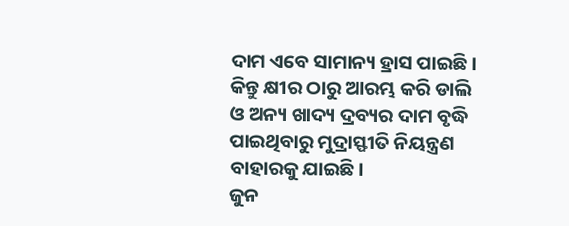ଦାମ ଏବେ ସାମାନ୍ୟ ହ୍ରାସ ପାଇଛି। କିନ୍ତୁ କ୍ଷୀର ଠାରୁ ଆରମ୍ଭ କରି ଡାଲି ଓ ଅନ୍ୟ ଖାଦ୍ୟ ଦ୍ରବ୍ୟର ଦାମ ବୃଦ୍ଧି ପାଇଥିବାରୁ ମୁଦ୍ରାସ୍ଫୀତି ନିୟନ୍ତ୍ରଣ ବାହାରକୁ ଯାଇଛି।
ଜୁନ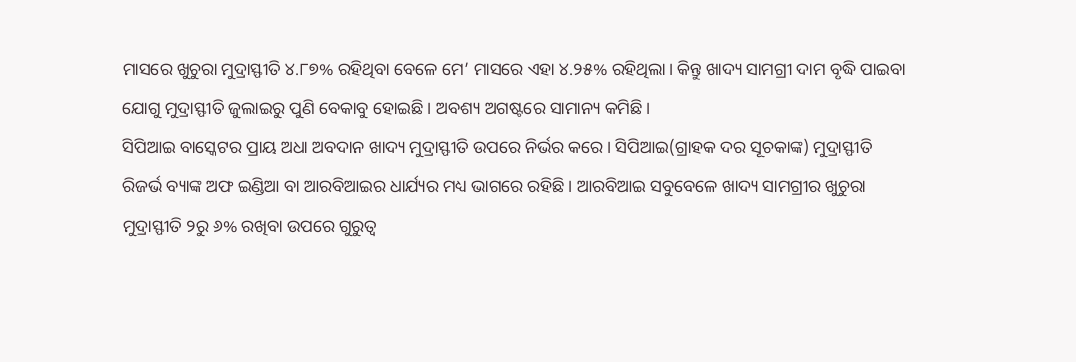ମାସରେ ଖୁଚୁରା ମୁଦ୍ରାସ୍ଫୀତି ୪.୮୭% ରହିଥିବା ବେଳେ ମେ’ ମାସରେ ଏହା ୪.୨୫% ରହିଥିଲା। କିନ୍ତୁ ଖାଦ୍ୟ ସାମଗ୍ରୀ ଦାମ ବୃଦ୍ଧି ପାଇବା ଯୋଗୁ ମୁଦ୍ରାସ୍ଫୀତି ଜୁଲାଇରୁ ପୁଣି ବେକାବୁ ହୋଇଛି। ଅବଶ୍ୟ ଅଗଷ୍ଟରେ ସାମାନ୍ୟ କମିଛି।
ସିପିଆଇ ବାସ୍କେଟର ପ୍ରାୟ ଅଧା ଅବଦାନ ଖାଦ୍ୟ ମୁଦ୍ରାସ୍ଫୀତି ଉପରେ ନିର୍ଭର କରେ। ସିପିଆଇ(ଗ୍ରାହକ ଦର ସୂଚକାଙ୍କ) ମୁଦ୍ରାସ୍ଫୀତି ରିଜର୍ଭ ବ୍ୟାଙ୍କ ଅଫ ଇଣ୍ଡିଆ ବା ଆରବିଆଇର ଧାର୍ଯ୍ୟର ମଧ୍ୟ ଭାଗରେ ରହିଛି। ଆରବିଆଇ ସବୁବେଳେ ଖାଦ୍ୟ ସାମଗ୍ରୀର ଖୁଚୁରା ମୁଦ୍ରାସ୍ଫୀତି ୨ରୁ ୬% ରଖିବା ଉପରେ ଗୁରୁତ୍ୱ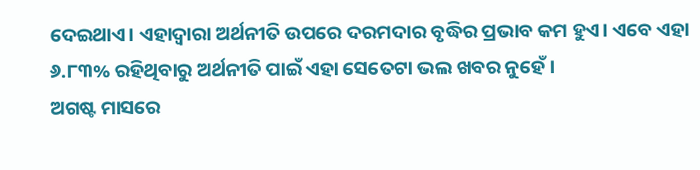ଦେଇଥାଏ। ଏହାଦ୍ୱାରା ଅର୍ଥନୀତି ଉପରେ ଦରମଦାର ବୃଦ୍ଧିର ପ୍ରଭାବ କମ ହୁଏ। ଏବେ ଏହା ୬.୮୩% ରହିଥିବାରୁ ଅର୍ଥନୀତି ପାଇଁ ଏହା ସେତେଟା ଭଲ ଖବର ନୁହେଁ।
ଅଗଷ୍ଟ ମାସରେ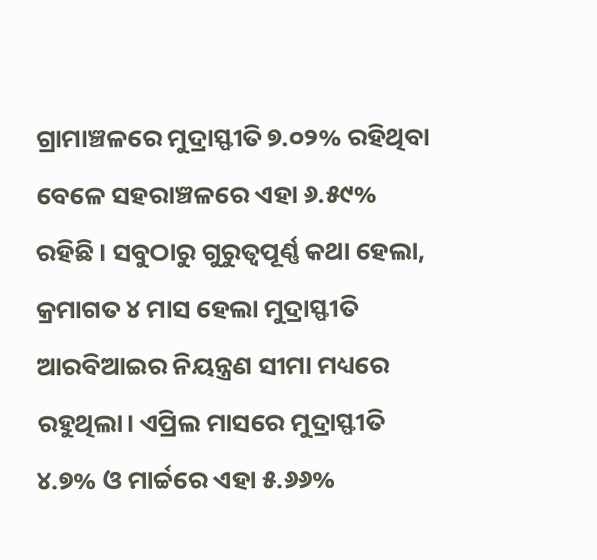ଗ୍ରାମାଞ୍ଚଳରେ ମୁଦ୍ରାସ୍ଫୀତି ୭.୦୨% ରହିଥିବା ବେଳେ ସହରାଞ୍ଚଳରେ ଏହା ୬.୫୯% ରହିଛି। ସବୁଠାରୁ ଗୁରୁତ୍ୱପୂର୍ଣ୍ଣ କଥା ହେଲା, କ୍ରମାଗତ ୪ ମାସ ହେଲା ମୁଦ୍ରାସ୍ଫୀତି ଆରବିଆଇର ନିୟନ୍ତ୍ରଣ ସୀମା ମଧ୍ୟରେ ରହୁଥିଲା। ଏପ୍ରିଲ ମାସରେ ମୁଦ୍ରାସ୍ଫୀତି ୪.୭% ଓ ମାର୍ଚ୍ଚରେ ଏହା ୫.୬୬%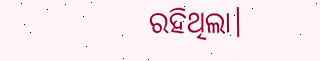ରହିଥିଲା।